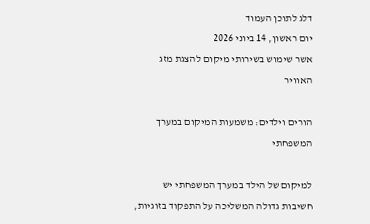דלג לתוכן העמוד
יום ראשון, 14 ביוני 2026
אשר שימוש בשירותי מיקום להצגת מזג האוויר

הורים וילדים: משמעות המיקום במערך המשפחתי

למיקום של הילד במערך המשפחתי יש חשיבות גדולה המשליכה על התפקוד בזוגיות,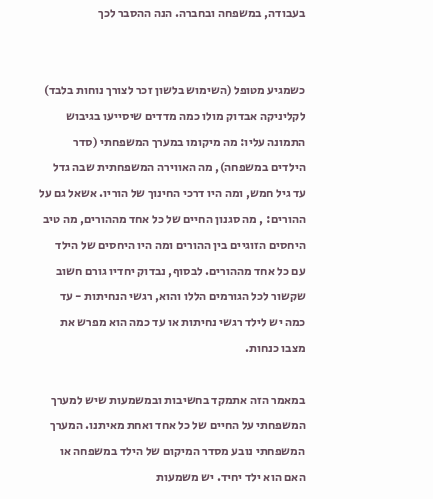בעבודה, במשפחה ובחברה. הנה ההסבר לכך


כשמגיע מטופל (השימוש בלשון זכר לצורך נוחות בלבד)  לקליניקה אבדוק מולו כמה מדדים שיסייעו בגיבוש התמונה עליו: מה מיקומו במערך המשפחתי (סדר הילדים במשפחה), מה האווירה המשפחתית שבה גדל עד גיל חמש, ומה היו דרכי החינוך של הוריו. אשאל גם על ההורים: , מה סגנון החיים של כל אחד מההורים, מה טיב היחסים הזוגיים בין ההורים ומה היו היחסים של הילד עם כל אחד מההורים. לבסוף, נבדוק יחדיו גורם חשוב שקשור לכל הגורמים הללו והוא, רגשי הנחיתות - עד כמה יש לילד רגשי נחיתות או עד כמה הוא מפרש את מצבו כנחות.

במאמר הזה אתמקד בחשיבות ובמשמעות שיש למערך המשפחתי על החיים של כל אחד ואחת מאיתנו. המערך המשפחתי נובע מסדר המיקום של הילד במשפחה או האם הוא ילד יחיד. יש משמעות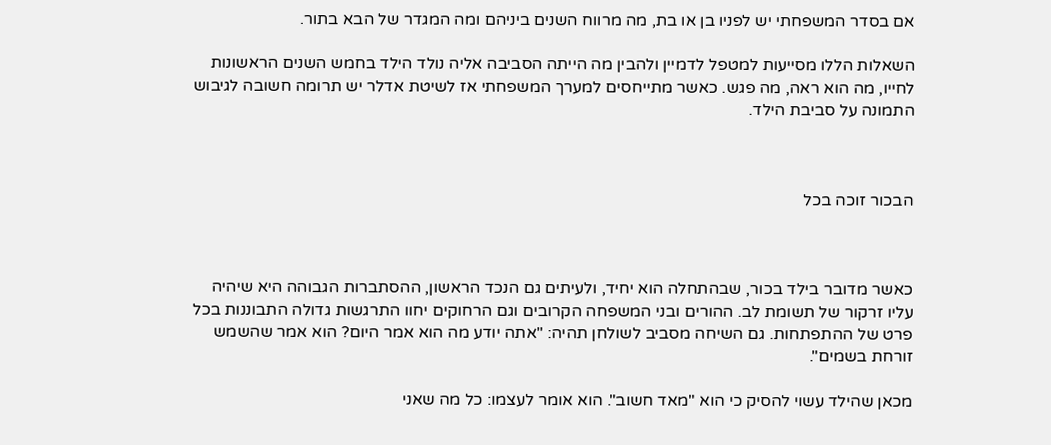אם בסדר המשפחתי יש לפניו בן או בת, מה מרווח השנים ביניהם ומה המגדר של הבא בתור.

השאלות הללו מסייעות למטפל לדמיין ולהבין מה הייתה הסביבה אליה נולד הילד בחמש השנים הראשונות לחייו, מה הוא ראה, מה פגש. כאשר מתייחסים למערך המשפחתי אז לשיטת אדלר יש תרומה חשובה לגיבוש התמונה על סביבת הילד.



הבכור זוכה בכל



כאשר מדובר בילד בכור, שבהתחלה הוא יחיד, ולעיתים גם הנכד הראשון, ההסתברות הגבוהה היא שיהיה עליו זרקור של תשומת לב. ההורים ובני המשפחה הקרובים וגם הרחוקים יחוו התרגשות גדולה התבוננות בכל פרט של ההתפתחות. גם השיחה מסביב לשולחן תהיה: "אתה יודע מה הוא אמר היום? הוא אמר שהשמש זורחת בשמים".

מכאן שהילד עשוי להסיק כי הוא "מאד חשוב". הוא אומר לעצמו: כל מה שאני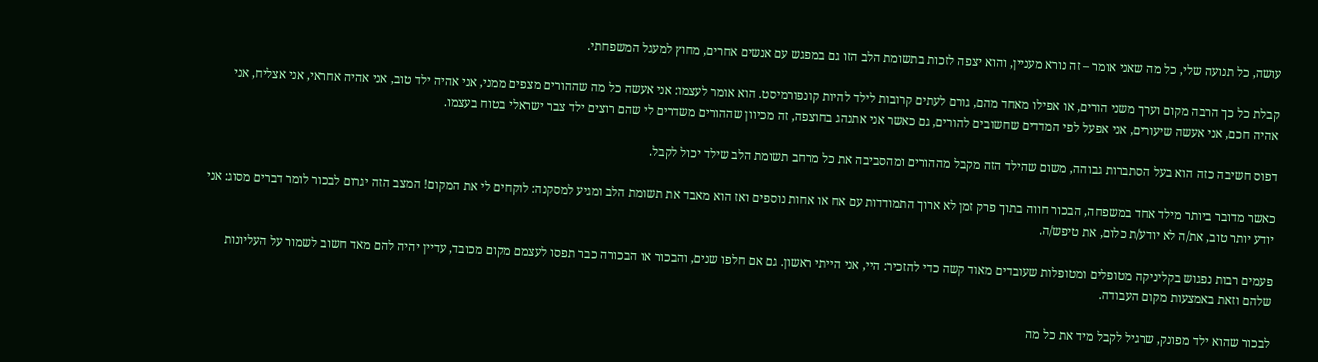עושה, כל תנועה שלי, כל מה שאני אומר – זה נורא מעניין, והוא יצפה לזכות בתשומת הלב הזו גם במפגש עם אנשים אחרים, מחוץ למעגל המשפחתי.

קבלת כל כך הרבה מקום וערך משני הורים, או אפילו מאחד מהם, גורם לעתים קרובות לילד להיות קונפורמיסט. הוא אומר לעצמו: אני אעשה כל מה שההורים מצפים ממני, אני אהיה ילד טוב, אני אהיה אחראי, אני אצליח, אני אהיה חכם, אני אעשה שיעורים, אני אפעל לפי המדדים שחשובים להורים, גם כאשר אני אתנהג בחוצפה, זה מכיוון שההורים משדרים לי שהם רוצים ילד צבר ישראלי בטוח בעצמו.

דפוס חשיבה כזה הוא בעל הסתברות גבוהה, משום שהילד הזה מקבל מההורים ומהסביבה את כל מרחב תשומת הלב שילד יכול לקבל.

כאשר מדובר ביותר מילד אחד במשפחה, הבכור חווה בתוך פרק זמן לא ארוך התמודדות עם אח או אחות נוספים ואז הוא מאבד את תשומת הלב ומגיע למסקנה: לוקחים לי את המקום! המצב הזה יגרום לבכור לומר דברים מסוג: אני יודע יותר טוב, את/ה לא יודע/ת כלום, את טיפש/ה.

פעמים רבות נפגוש בקליניקה מטופלים ומטופלות שעובדים מאוד קשה כדי להזכיר: היי, אני הייתי ראשון. גם אם חלפו שנים, והבכור או הבכורה כבר תפסו לעצמם מקום מכובד, עדיין יהיה להם מאד חשוב לשמור על העליונות שלהם וזאת באמצעות מקום העבודה.

לבכור שהוא ילד מפונק, שרגיל לקבל מיד את כל מה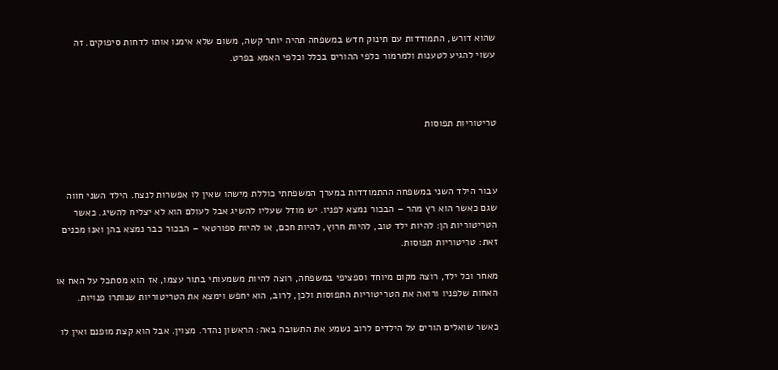שהוא דורש, התמודדות עם תינוק חדש במשפחה תהיה יותר קשה, משום שלא אימנו אותו לדחות סיפוקים. זה עשוי להגיע לטענות ולמרמור כלפי ההורים בכלל וכלפי האמא בפרט.



טריטוריות תפוסות



עבור הילד השני במשפחה ההתמודדות במערך המשפחתי כוללת מישהו שאין לו אפשרות לנצח. הילד השני חווה שגם כאשר הוא רץ מהר – הבכור נמצא לפניו. יש מודל שעליו להשיג אבל לעולם הוא לא יצליח להשיג. כאשר הטריטוריות הן: להיות ילד טוב, להיות חרוץ, להיות חכם, או להיות ספורטאי – הבכור כבר נמצא בהן ואנו מכנים זאת: טריטוריות תפוסות.

מאחר וכל ילד, רוצה מקום מיוחד וספציפי במשפחה, רוצה להיות משמעותי בתור עצמו, אז הוא מסתכל על האח או האחות שלפניו ורואה את הטריטוריות התפוסות ולכן, לרוב, הוא יחפש וימצא את הטריטוריות שנותרו פנויות.

כאשר שואלים הורים על הילדים לרוב נשמע את התשובה באה: הראשון נהדר. מצוין. אבל הוא קצת מופנם ואין לו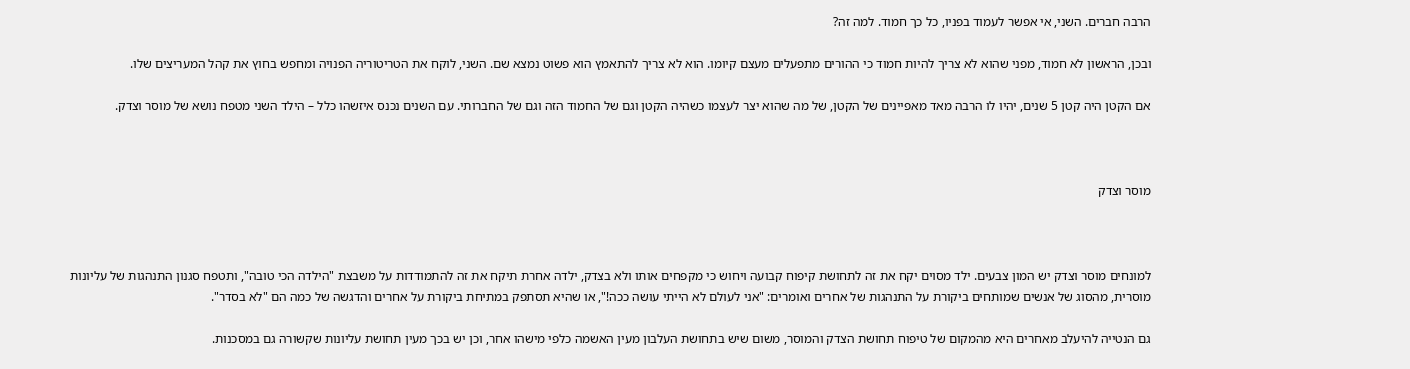הרבה חברים. השני, אי אפשר לעמוד בפניו, כל כך חמוד. למה זה?

ובכן, הראשון לא חמוד, מפני שהוא לא צריך להיות חמוד כי ההורים מתפעלים מעצם קיומו. הוא לא צריך להתאמץ הוא פשוט נמצא שם. השני, לוקח את הטריטוריה הפנויה ומחפש בחוץ את קהל המעריצים שלו.

אם הקטן היה קטן 5 שנים, יהיו לו הרבה מאד מאפיינים של הקטן, של מה שהוא יצר לעצמו כשהיה הקטן וגם של החמוד הזה וגם של החברותי. עם השנים נכנס איזשהו כלל – הילד השני מטפח נושא של מוסר וצדק.



מוסר וצדק



למונחים מוסר וצדק יש המון צבעים. ילד מסוים יקח את זה לתחושת קיפוח קבועה ויחוש כי מקפחים אותו ולא בצדק, ילדה אחרת תיקח את זה להתמודדות על משבצת "הילדה הכי טובה", ותטפח סגנון התנהגות של עליונות מוסרית, מהסוג של אנשים שמותחים ביקורת על התנהגות של אחרים ואומרים: "אני לעולם לא הייתי עושה ככה!", או שהיא תסתפק במתיחת ביקורת על אחרים והדגשה של כמה הם "לא בסדר".

גם הנטייה להיעלב מאחרים היא מהמקום של טיפוח תחושת הצדק והמוסר, משום שיש בתחושת העלבון מעין האשמה כלפי מישהו אחר, וכן יש בכך מעין תחושת עליונות שקשורה גם במסכנות.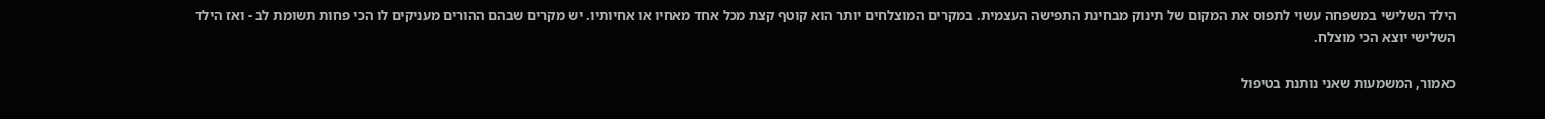הילד השלישי במשפחה עשוי לתפוס את המקום של תינוק מבחינת התפישה העצמית. במקרים המוצלחים יותר הוא קוטף קצת מכל אחד מאחיו או אחיותיו. יש מקרים שבהם ההורים מעניקים לו הכי פחות תשומת לב - ואז הילד השלישי יוצא הכי מוצלח.

כאמור, המשמעות שאני נותנת בטיפול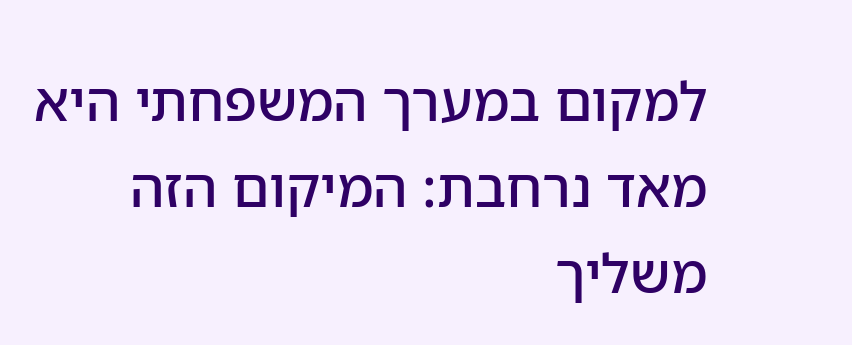למקום במערך המשפחתי היא מאד נרחבת: המיקום הזה משליך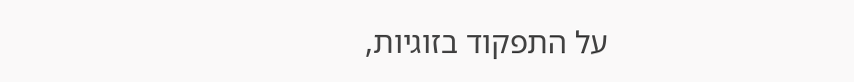על התפקוד בזוגיות,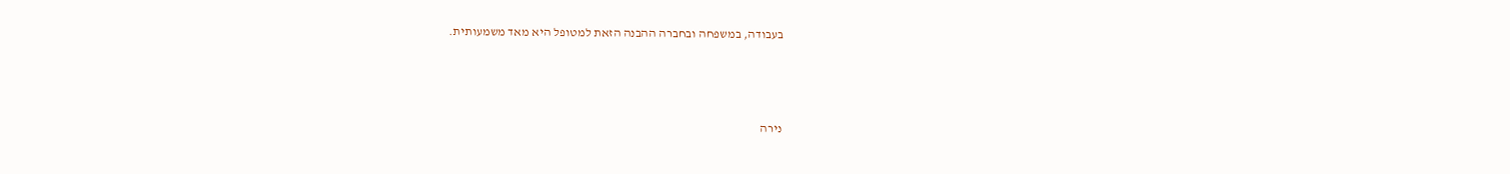בעבודה, במשפחה ובחברה ההבנה הזאת למטופל היא מאד משמעותית.



נירה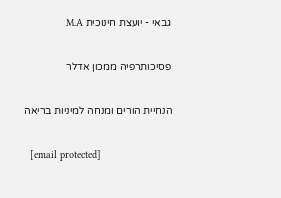גבאי - יועצת חינוכית M.A

פסיכותרפיה ממכון אדלר

הנחיית הורים ומנחה למיניות בריאה

  [email protected]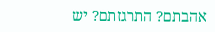אהבתם? התרגזתם? יש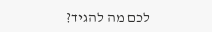לכם מה להגיד?